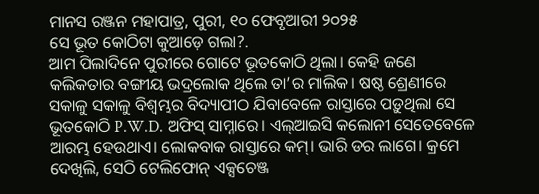ମାନସ ରଞ୍ଜନ ମହାପାତ୍ର, ପୁରୀ, ୧୦ ଫେବୃଆରୀ ୨୦୨୫
ସେ ଭୂତ କୋଠିଟା କୁଆଡ଼େ ଗଲା?.
ଆମ ପିଲାଦିନେ ପୁରୀରେ ଗୋଟେ ଭୂତକୋଠି ଥିଲା। କେହି ଜଣେ କଲିକତାର ବଙ୍ଗୀୟ ଭଦ୍ରଲୋକ ଥିଲେ ତା’ର ମାଲିକ। ଷଷ୍ଠ ଶ୍ରେଣୀରେ ସକାଳୁ ସକାଳୁ ବିଶ୍ବମ୍ଭର ବିଦ୍ୟାପୀଠ ଯିବାବେଳେ ରାସ୍ତାରେ ପଡ଼ୁଥିଲା ସେ ଭୂତକୋଠି P.W.D. ଅଫିସ୍ ସାମ୍ନାରେ। ଏଲ୍ଆଇସି କଲୋନୀ ସେତେବେଳେ ଆରମ୍ଭ ହେଉଥାଏ। ଲୋକବାକ ରାସ୍ତାରେ କମ୍। ଭାରି ଡର ଲାଗେ। କ୍ରମେ ଦେଖିଲି, ସେଠି ଟେଲିଫୋନ୍ ଏକ୍ସଚେଞ୍ଜ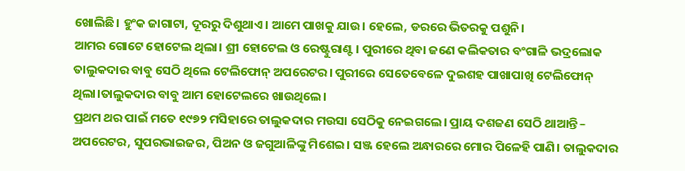ଖୋଲିଛି। ହୁଂକ ଜାଗାଟା, ଦୂରରୁ ଦିଶୁଥାଏ। ଆମେ ପାଖକୁ ଯାଉ। ହେଲେ, ଡରରେ ଭିତରକୁ ପଶୁନି।
ଆମର ଗୋଟେ ହୋଟେଲ ଥିଲା। ଶ୍ରୀ ହୋଟେଲ ଓ ରେଷ୍ଟୁରାଣ୍ଟ। ପୁରୀରେ ଥିବା ଜଣେ କଲିକତାର ବଂଗାଳି ଭଦ୍ରଲୋକ ତାଲୁକଦାର ବାବୁ ସେଠି ଥିଲେ ଟେଲିଫୋନ୍ ଅପରେଟର। ପୁରୀରେ ସେତେବେଳେ ଦୁଇଶହ ପାଖାପାଖି ଟେଲିଫୋନ୍ ଥିଲା।ତାଲୁକଦାର ବାବୁ ଆମ ହୋଟେଲରେ ଖାଉଥିଲେ।
ପ୍ରଥମ ଥର ପାଇଁ ମତେ ୧୯୭୨ ମସିହାରେ ତାଲୁକଦାର ମଉସା ସେଠିକୁ ନେଇଗଲେ। ପ୍ରାୟ ଦଶଜଣ ସେଠି ଥାଆନ୍ତି – ଅପରେଟର, ସୁପରଭାଇଜର, ପିଅନ ଓ ଜଗୁଆଳିଙ୍କୁ ମିଶେଇ। ସଞ୍ଜ ହେଲେ ଅନ୍ଧାରରେ ମୋର ପିଳେହି ପାଣି। ତାଲୁକଦାର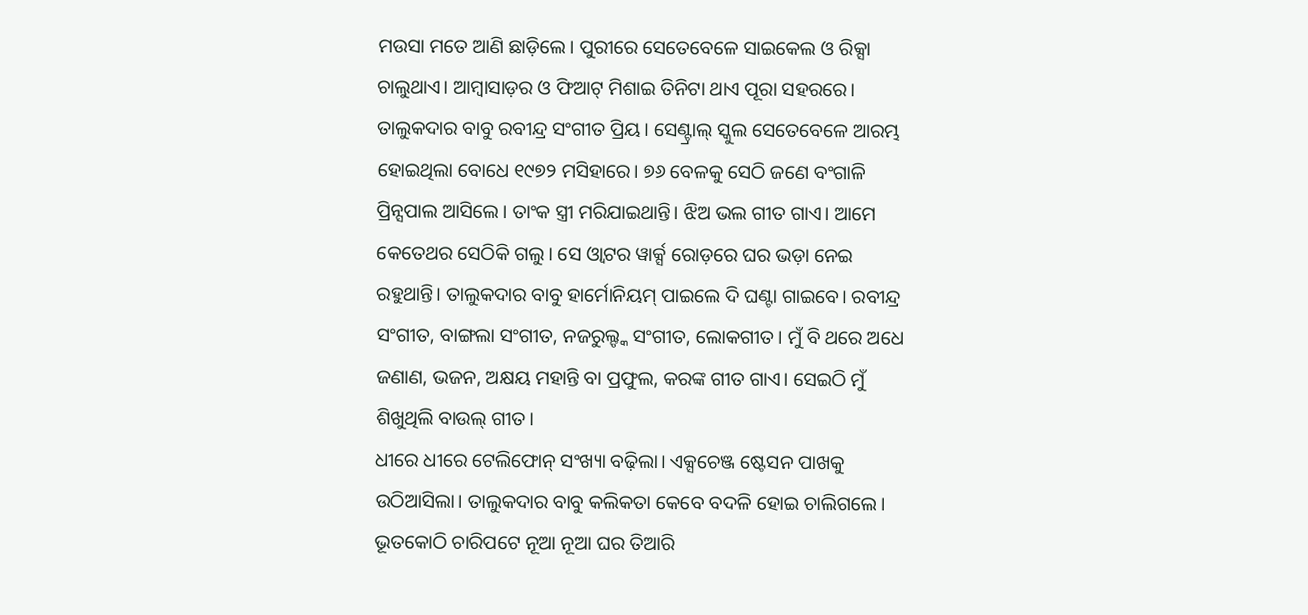ମଉସା ମତେ ଆଣି ଛାଡ଼ିଲେ। ପୁରୀରେ ସେତେବେଳେ ସାଇକେଲ ଓ ରିକ୍ସା ଚାଲୁଥାଏ। ଆମ୍ବାସାଡ଼ର ଓ ଫିଆଟ୍ ମିଶାଇ ତିନିଟା ଥାଏ ପୂରା ସହରରେ।
ତାଲୁକଦାର ବାବୁ ରବୀନ୍ଦ୍ର ସଂଗୀତ ପ୍ରିୟ। ସେଣ୍ଟ୍ରାଲ୍ ସ୍କୁଲ ସେତେବେଳେ ଆରମ୍ଭ ହୋଇଥିଲା ବୋଧେ ୧୯୭୨ ମସିହାରେ। ୭୬ ବେଳକୁ ସେଠି ଜଣେ ବଂଗାଳି ପ୍ରିନ୍ସପାଲ ଆସିଲେ। ତାଂକ ସ୍ତ୍ରୀ ମରିଯାଇଥାନ୍ତି। ଝିଅ ଭଲ ଗୀତ ଗାଏ। ଆମେ କେତେଥର ସେଠିକି ଗଲୁ। ସେ ଓ୍ଵାଟର ୱାର୍କ୍ସ ରୋଡ଼ରେ ଘର ଭଡ଼ା ନେଇ ରହୁଥାନ୍ତି। ତାଲୁକଦାର ବାବୁ ହାର୍ମୋନିୟମ୍ ପାଇଲେ ଦି ଘଣ୍ଟା ଗାଇବେ। ରବୀନ୍ଦ୍ର ସଂଗୀତ, ବାଙ୍ଗଲା ସଂଗୀତ, ନଜରୁଲ୍ଙ୍କ ସଂଗୀତ, ଲୋକଗୀତ। ମୁଁ ବି ଥରେ ଅଧେ ଜଣାଣ, ଭଜନ, ଅକ୍ଷୟ ମହାନ୍ତି ବା ପ୍ରଫୁଲ, କରଙ୍କ ଗୀତ ଗାଏ। ସେଇଠି ମୁଁ ଶିଖୁଥିଲି ବାଉଲ୍ ଗୀତ।
ଧୀରେ ଧୀରେ ଟେଲିଫୋନ୍ ସଂଖ୍ୟା ବଢ଼ିଲା। ଏକ୍ସଚେଞ୍ଜ ଷ୍ଟେସନ ପାଖକୁ ଉଠିଆସିଲା। ତାଲୁକଦାର ବାବୁ କଲିକତା କେବେ ବଦଳି ହୋଇ ଚାଲିଗଲେ। ଭୂତକୋଠି ଚାରିପଟେ ନୂଆ ନୂଆ ଘର ତିଆରି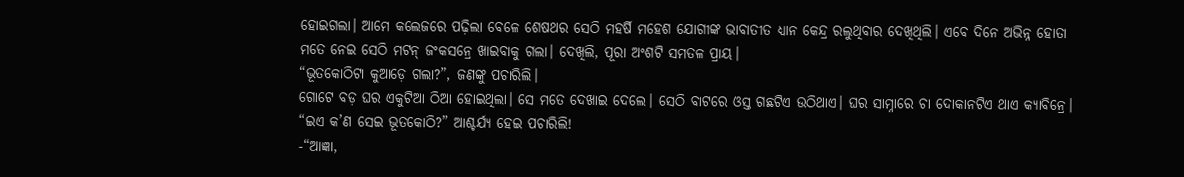ହୋଇଗଲା। ଆମେ କଲେଜରେ ପଢ଼ିଲା ବେଳେ ଶେଷଥର ସେଠି ମହର୍ଷି ମହେଶ ଯୋଗୀଙ୍କ ଭାବାତୀତ ଧ୍ୟାନ କେନ୍ଦ୍ର ରଲୁଥିବାର ଦେଖିଥିଲି। ଏବେ ଦିନେ ଅଭିନ୍ନ ହୋତା ମତେ ନେଇ ସେଠି ମଟନ୍ ଜଂକସନ୍ରେ ଖାଇବାକୁ ଗଲା। ଦେଖିଲି, ପୂରା ଅଂଶଟି ସମତଳ ପ୍ରାୟ।
“ଭୂତକୋଠିଟା କୁଆଡ଼େ ଗଲା?”, ଜଣଙ୍କୁ ପଚାରିଲି।
ଗୋଟେ ବଡ଼ ଘର ଏକୁଟିଆ ଠିଆ ହୋଇଥିଲା। ସେ ମତେ ଦେଖାଇ ଦେଲେ। ସେଠି ବାଟରେ ଓସ୍ତ ଗଛଟିଏ ଉଠିଥାଏ। ଘର ସାମ୍ନାରେ ଚା ଦୋକାନଟିଏ ଥାଏ କ୍ୟାବିନ୍ରେ। “ଇଏ କ’ଣ ସେଇ ଭୂତକୋଠି?” ଆଶ୍ଚର୍ଯ୍ୟ ହେଇ ପଚାରିଲି!
-“ଆଜ୍ଞା,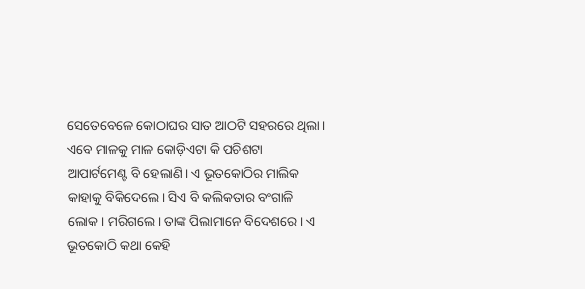ସେତେବେଳେ କୋଠାଘର ସାତ ଆଠଟି ସହରରେ ଥିଲା। ଏବେ ମାଳକୁ ମାଳ କୋଡ଼ିଏଟା କି ପଚିଶଟା ଆପାର୍ଟମେଣ୍ଟ ବି ହେଲାଣି। ଏ ଭୂତକୋଠିର ମାଲିକ କାହାକୁ ବିକିଦେଲେ। ସିଏ ବି କଲିକତାର ବଂଗାଳି ଲୋକ। ମରିଗଲେ। ତାଙ୍କ ପିଲାମାନେ ବିଦେଶରେ। ଏ ଭୂତକୋଠି କଥା କେହି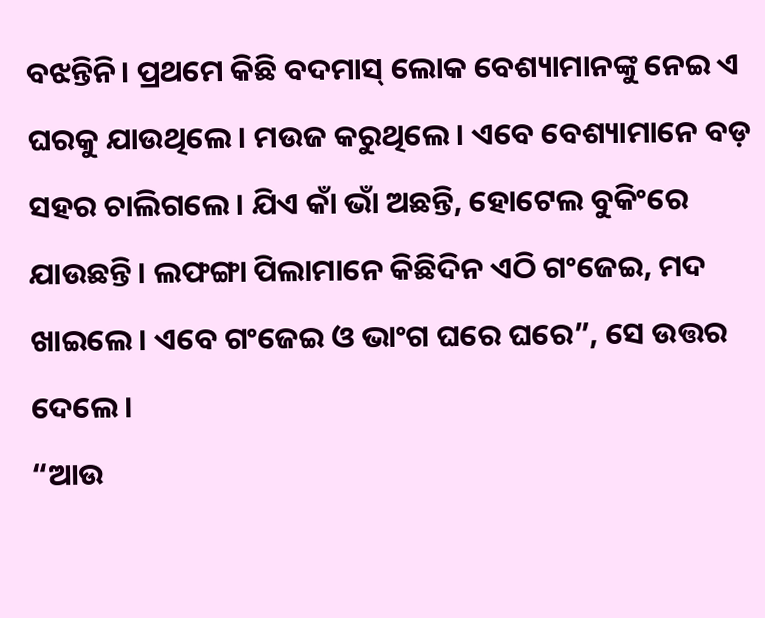ବଝନ୍ତିନି। ପ୍ରଥମେ କିଛି ବଦମାସ୍ ଲୋକ ବେଶ୍ୟାମାନଙ୍କୁ ନେଇ ଏ ଘରକୁ ଯାଉଥିଲେ। ମଉଜ କରୁଥିଲେ। ଏବେ ବେଶ୍ୟାମାନେ ବଡ଼ ସହର ଚାଲିଗଲେ। ଯିଏ କାଁ ଭାଁ ଅଛନ୍ତି, ହୋଟେଲ ବୁକିଂରେ ଯାଉଛନ୍ତି। ଲଫଙ୍ଗା ପିଲାମାନେ କିଛିଦିନ ଏଠି ଗଂଜେଇ, ମଦ ଖାଇଲେ। ଏବେ ଗଂଜେଇ ଓ ଭାଂଗ ଘରେ ଘରେ”, ସେ ଉତ୍ତର ଦେଲେ।
“ଆଉ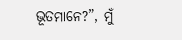ଭୂତମାନେ?”, ମୁଁ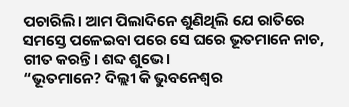ପଚାରିଲି। ଆମ ପିଲାଦିନେ ଶୁଣିଥିଲି ଯେ ରାତିରେ ସମସ୍ତେ ପଳେଇବା ପରେ ସେ ଘରେ ଭୂତମାନେ ନାଚ, ଗୀତ କରନ୍ତି। ଶବ୍ଦ ଶୁଭେ।
“ଭୂତମାନେ? ଦିଲ୍ଲୀ କି ଭୁବନେଶ୍ବର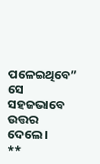ପଳେଇଥିବେ” ସେ ସହଜଭାବେ ଉତ୍ତର ଦେଲେ।
**